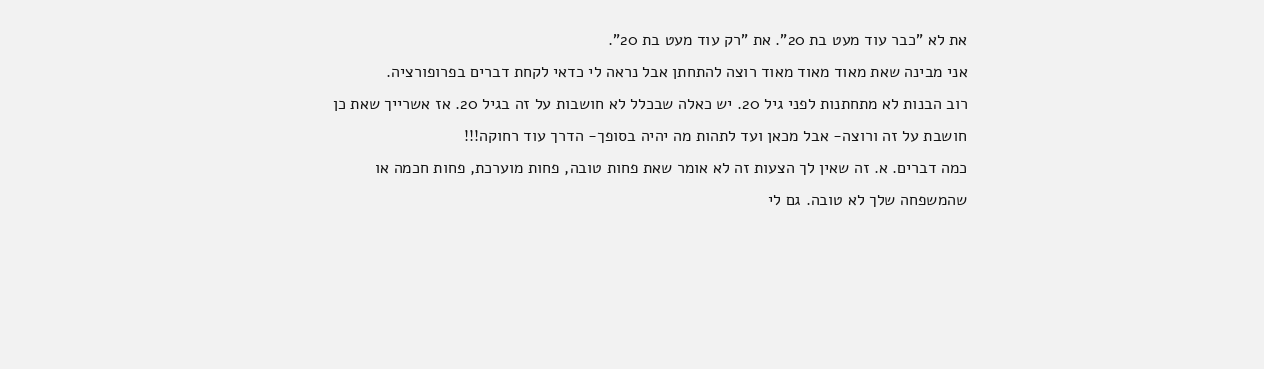את לא "כבר עוד מעט בת 20". את "רק עוד מעט בת 20".
אני מבינה שאת מאוד מאוד מאוד רוצה להתחתן אבל נראה לי כדאי לקחת דברים בפרופורציה.
רוב הבנות לא מתחתנות לפני גיל 20. יש כאלה שבכלל לא חושבות על זה בגיל 20. אז אשרייך שאת כן חושבת על זה ורוצה- אבל מכאן ועד לתהות מה יהיה בסופך- הדרך עוד רחוקה!!!
כמה דברים. א. זה שאין לך הצעות זה לא אומר שאת פחות טובה, פחות מוערכת, פחות חכמה או שהמשפחה שלך לא טובה. גם לי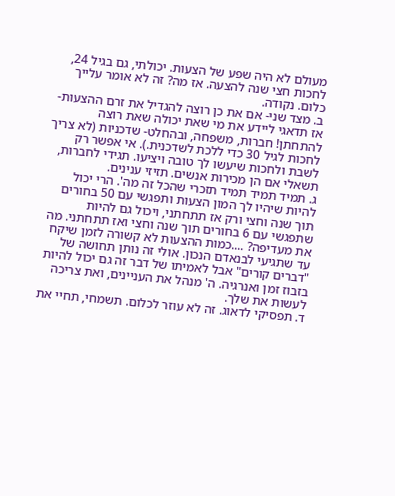מעולם לא היה שפע של הצעות. יכולתי, גם בגיל 24, לחכות חצי שנה להצעה. אז מה? זה לא אומר עלייך כלום. נקודה.
ב. מצד שני- אם את כן רוצה להגדיל את זרם ההצעות- אז תדאגי ליידע את מי שאת יכולה שאת רוצה להתחתן! חברות, משפחה, ובהחלט- שדכניות (לא צריך לחכות לגיל 30 כדי ללכת לשדכנית.). אי אפשר רק לשבת ולחכות שיעשו לך טובה ויציעו. תגידי לחברות, תשאלי אם הן מכירות אנשים. תזיזי ענינים.
ג. תמיד תמיד תמיד תזכרי שהכל זה מה'. הרי יכול להיות שיהיו לך המון הצעות ותפגשי עם 50 בחורים תוך שנה וחצי ורק אז תתחתני, ויכול גם להיות שתפגשי עם 6 בחורים תוך שנה וחצי ואז תתחתני. מה את מעדיפה? ....כמות ההצעות לא קשורה לזמן שיקח עד שתגיעי לבנאדם הנכון. אולי זה נותן תחושה של "דברים קורים" אבל לאמיתו של דבר זה גם יכול להיות בזבוז זמן ואנרגיה. ה' מנהל את העניינים, ואת צריכה לעשות את שלך.
ד. תפסיקי לדאוג. זה לא עוזר לכלום. תשמחי, תחיי את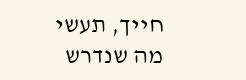חייך, תעשי מה שנדרש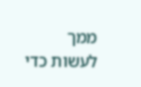ממך לעשות כדי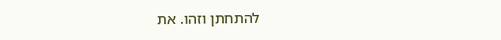להתחתן וזהו. את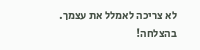לא צריכה לאמלל את עצמך.
בהצלחה!